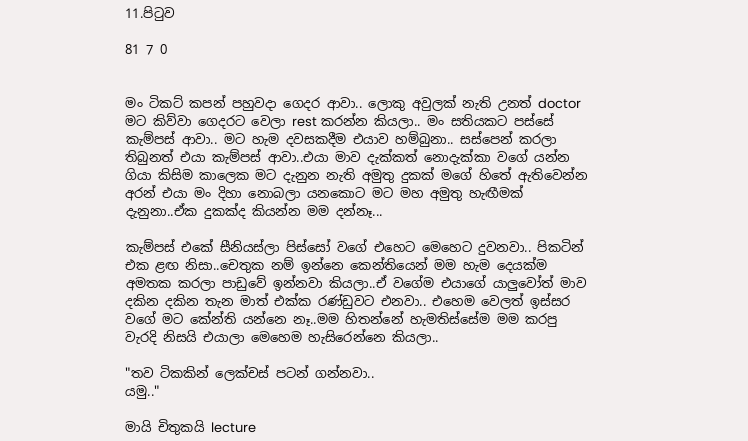11.පිටුව

81 7 0


මං ටිකට් කපන් පහුවදා ගෙදර ආවා.. ලොකු අවුලක් නැති උනත් doctor මට කිව්වා ගෙදරට වෙලා rest කරන්න කියලා.. මං සතියකට පස්සේ කැම්පස් ආවා.. මට හැම දවසකදීම එයාව හම්බුනා.. සස්පෙන් කරලා තිබුනත් එයා කැම්පස් ආවා..එයා මාව දැක්කත් නොදැක්කා වගේ යන්න ගියා කිසිම කාලෙක මට දැනුන නැති අමුතු දුකක් මගේ හිතේ ඇතිවෙන්න අරන් එයා මං දිහා නොබලා යනකොට මට මහ අමුතු හැඟීමක් දැනුනා..ඒක දුකක්ද කියන්න මම දන්නෑ...

කැම්පස් එකේ සීනියස්ලා පිස්සෝ වගේ එහෙට මෙහෙට දුවනවා.. පිකටින් එක ළඟ නිසා..චෙතුක නම් ඉන්නෙ කෙන්තියෙන් මම හැම දෙයක්ම අමතක කරලා පාඩුවේ ඉන්නවා කියලා..ඒ වගේම එයාගේ යාලුවෝත් මාව දකින දකින තැන මාත් එක්ක රණ්ඩුවට එනවා.. එහෙම වෙලත් ඉස්සර වගේ මට කේන්ති යන්නෙ නෑ..මම හිතන්නේ හැමතිස්සේම මම කරපු වැරදි නිසයි එයාලා මෙහෙම හැසිරෙන්නෙ කියලා..

"තව ටිකකින් ලෙක්චස් පටන් ගන්නවා..
යමු.."

මායි චිතුකයි lecture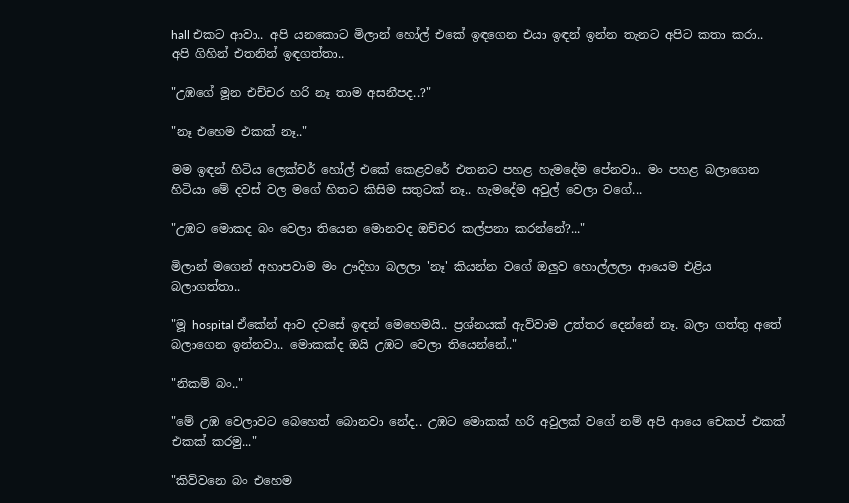hall එකට ආවා.. අපි යනකොට මිලාන් හෝල් එකේ ඉඳගෙන එයා ඉඳන් ඉන්න තැනට අපිට කතා කරා.. අපි ගිහින් එතනින් ඉඳගත්තා..

"උඹගේ මූන එච්චර හරි නෑ තාම අසනීපද..?"

"නෑ එහෙම එකක් නෑ.."

මම ඉඳන් හිටිය ලෙක්චර් හෝල් එකේ කෙළවරේ එතනට පහළ හැමදේම පේනවා.. මං පහළ බලාගෙන හිටියා මේ දවස් වල මගේ හිතට කිසිම සතුටක් නෑ.. හැමදේම අවුල් වෙලා වගේ...

"උඹට මොකද බං වෙලා තියෙන මොනවද ඔච්චර කල්පනා කරන්නේ?..."

මිලාන් මගෙන් අහාපවාම මං ඌදිහා බලලා 'නෑ' කියන්න වගේ ඔලුව හොල්ලලා ආයෙම එළිය බලාගත්තා..

"මූ hospital ඒකේන් ආව දවසේ ඉඳන් මෙහෙමයි.. ප්‍රශ්නයක් ඇව්වාම උත්තර දෙන්නේ නෑ. බලා ගත්තු අතේ බලාගෙන ඉන්නවා.. මොකක්ද ඔයි උඹට වෙලා තියෙන්නේ.."

"නිකම් බං.."

"මේ උඹ වෙලාවට බෙහෙත් බොනවා නේද.. උඹට මොකක් හරි අවුලක් වගේ නම් අපි ආයෙ චෙකප් එකක් එකක් කරමු..."

"කිව්වනෙ බං එහෙම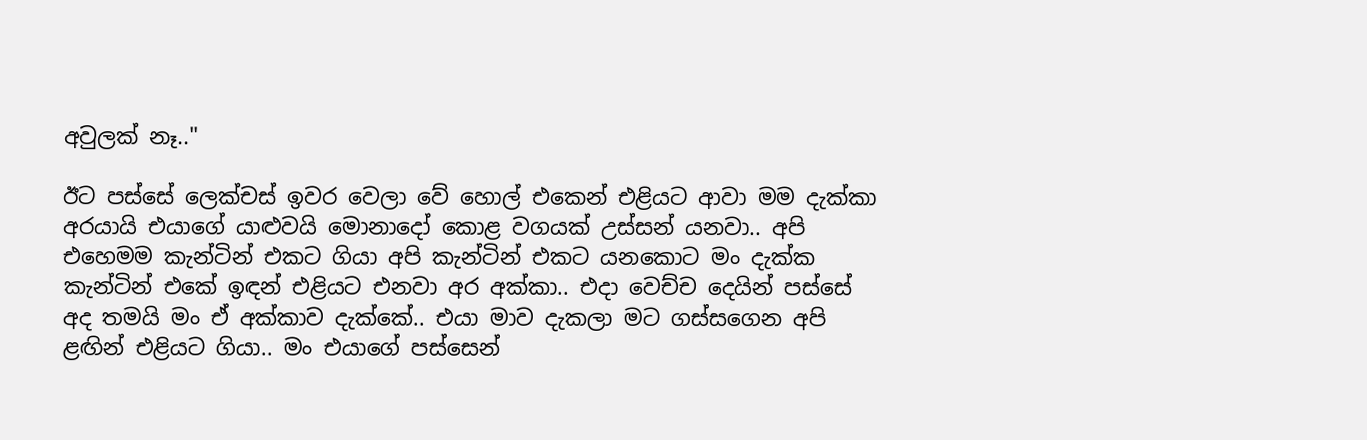අවුලක් නෑ.."

ඊට පස්සේ ලෙක්චස් ඉවර වෙලා වේ හොල් එකෙන් එළියට ආවා මම දැක්කා අරයායි එයාගේ යාළුවයි මොනාදෝ කොළ වගයක් උස්සන් යනවා.. අපි එහෙමම කැන්ටින් එකට ගියා අපි කැන්ටින් එකට යනකොට මං දැක්ක කැන්ටින් එකේ ඉඳන් එළියට එනවා අර අක්කා.. එදා වෙච්ච දෙයින් පස්සේ අද තමයි මං ඒ අක්කාව දැක්කේ.. එයා මාව දැකලා මට ගස්සගෙන අපි ළඟින් එළියට ගියා.. මං එයාගේ පස්සෙන්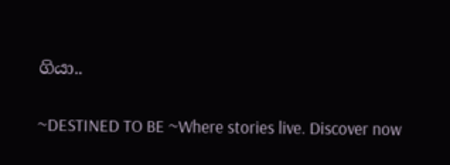ගියා..

~DESTINED TO BE ~Where stories live. Discover now